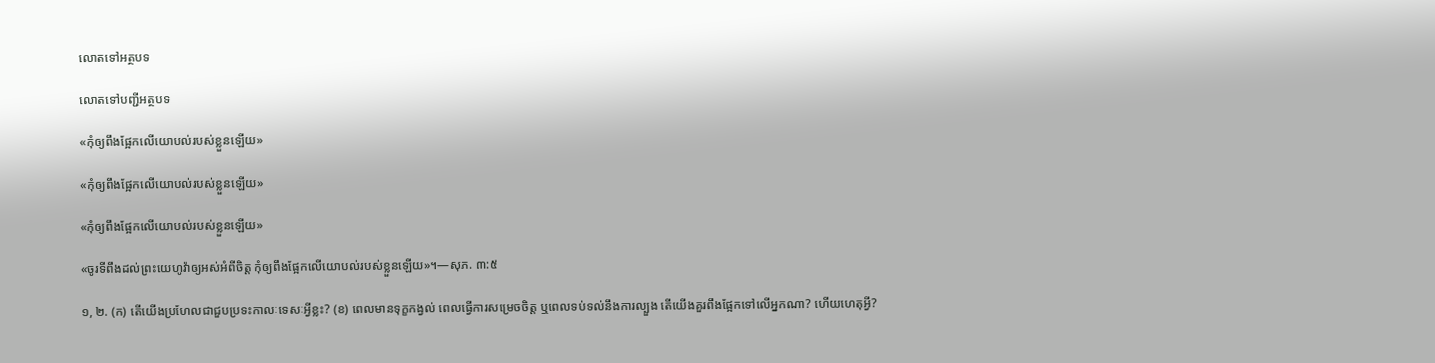លោតទៅអត្ថបទ

លោតទៅបញ្ជីអត្ថបទ

«កុំឲ្យពឹងផ្អែកលើយោបល់របស់ខ្លួនឡើយ»

«កុំឲ្យពឹងផ្អែកលើយោបល់របស់ខ្លួនឡើយ»

«កុំឲ្យពឹងផ្អែកលើយោបល់របស់ខ្លួនឡើយ»

«ចូរទីពឹងដល់ព្រះយេហូវ៉ាឲ្យអស់អំពីចិត្ត កុំឲ្យពឹងផ្អែកលើយោបល់របស់ខ្លួនឡើយ»។—សុភ. ៣:៥

១, ២. (ក) តើយើងប្រហែលជាជួបប្រទះកាលៈទេសៈអ្វីខ្លះ? (ខ) ពេលមានទុក្ខកង្វល់ ពេលធ្វើការសម្រេចចិត្ត ឬពេលទប់ទល់នឹងការល្បួង តើយើងគួរពឹងផ្អែកទៅលើអ្នកណា? ហើយហេតុអ្វី?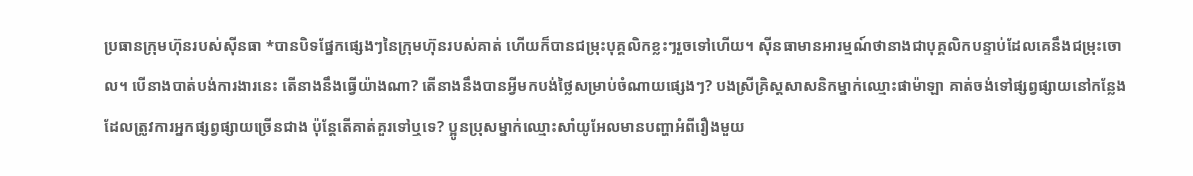ប្រធានក្រុមហ៊ុនរបស់ស៊ីនធា *បានបិទផ្នែកផ្សេងៗនៃក្រុមហ៊ុនរបស់គាត់ ហើយក៏បានជម្រុះបុគ្គលិកខ្លះៗរួចទៅហើយ។ ស៊ីនធាមានអារម្មណ៍ថានាងជាបុគ្គលិកបន្ទាប់ដែលគេនឹងជម្រុះចោល។ បើនាងបាត់បង់ការងារនេះ តើនាងនឹងធ្វើយ៉ាងណា? តើនាងនឹងបានអ្វីមកបង់ថ្លៃសម្រាប់ចំណាយផ្សេងៗ? បងស្រីគ្រិស្តសាសនិកម្នាក់ឈ្មោះផាម៉ាឡា គាត់ចង់ទៅផ្សព្វផ្សាយនៅកន្លែងដែលត្រូវការអ្នកផ្សព្វផ្សាយច្រើនជាង ប៉ុន្តែតើគាត់គួរទៅឬទេ? ប្អូនប្រុសម្នាក់ឈ្មោះសាំយូអែលមានបញ្ហាអំពីរឿងមួយ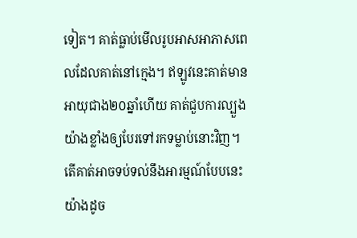ទៀត។ គាត់ធ្លាប់មើលរូបអាសអាភាសពេលដែលគាត់នៅក្មេង។ ឥឡូវនេះគាត់មានអាយុជាង២០ឆ្នាំហើយ គាត់ជួបការល្បួងយ៉ាងខ្លាំងឲ្យបែរទៅរកទម្លាប់នោះវិញ។ តើគាត់អាចទប់ទល់នឹងអារម្មណ៍បែបនេះយ៉ាងដូច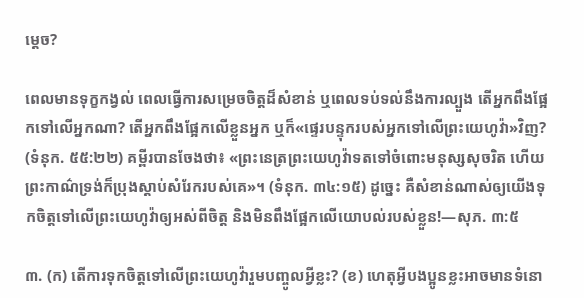ម្ដេច?

ពេលមានទុក្ខកង្វល់ ពេលធ្វើការសម្រេចចិត្តដ៏សំខាន់ ឬពេលទប់ទល់នឹងការល្បួង តើអ្នកពឹងផ្អែកទៅលើអ្នកណា? តើអ្នកពឹងផ្អែកលើខ្លួនអ្នក ឬក៏«ផ្ទេរបន្ទុករបស់អ្នកទៅលើព្រះយេហូវ៉ា»វិញ? (ទំនុក. ៥៥:២២) គម្ពីរបានចែងថា៖ «ព្រះនេត្រព្រះយេហូវ៉ាទតទៅចំពោះមនុស្សសុចរិត ហើយព្រះកាណ៌ទ្រង់ក៏ប្រុងស្ដាប់សំរែករបស់គេ»។ (ទំនុក. ៣៤:១៥) ដូច្នេះ គឺសំខាន់ណាស់ឲ្យយើងទុកចិត្តទៅលើព្រះយេហូវ៉ាឲ្យអស់ពីចិត្ត និងមិនពឹងផ្អែកលើយោបល់របស់ខ្លួន!—សុភ. ៣:៥

៣. (ក) តើការទុកចិត្តទៅលើព្រះយេហូវ៉ារួមបញ្ចូលអ្វីខ្លះ? (ខ) ហេតុអ្វីបងប្អូនខ្លះអាចមានទំនោ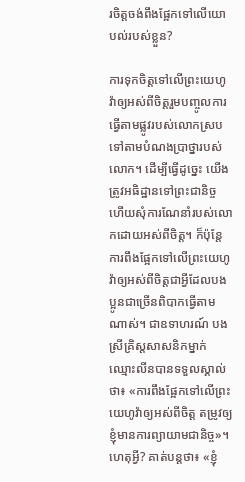រចិត្តចង់ពឹងផ្អែកទៅលើយោបល់របស់ខ្លួន?

ការទុកចិត្តទៅលើព្រះយេហូវ៉ាឲ្យអស់ពីចិត្តរួមបញ្ចូលការធ្វើតាមផ្លូវរបស់លោកស្របទៅតាមបំណងប្រាថ្នារបស់លោក។ ដើម្បីធ្វើដូច្នេះ យើងត្រូវអធិដ្ឋានទៅព្រះជានិច្ច ហើយសុំការណែនាំរបស់លោកដោយអស់ពីចិត្ត។ ក៏ប៉ុន្តែ ការពឹងផ្អែកទៅលើព្រះយេហូវ៉ាឲ្យអស់ពីចិត្តជាអ្វីដែលបងប្អូនជាច្រើនពិបាកធ្វើតាមណាស់។ ជាឧទាហរណ៍ បងស្រីគ្រិស្តសាសនិកម្នាក់ឈ្មោះលីនបានទទួលស្គាល់ថា៖ «ការពឹងផ្អែកទៅលើព្រះយេហូវ៉ាឲ្យអស់ពីចិត្ត តម្រូវឲ្យខ្ញុំមានការព្យាយាមជានិច្ច»។ ហេតុអ្វី? គាត់បន្តថា៖ «ខ្ញុំ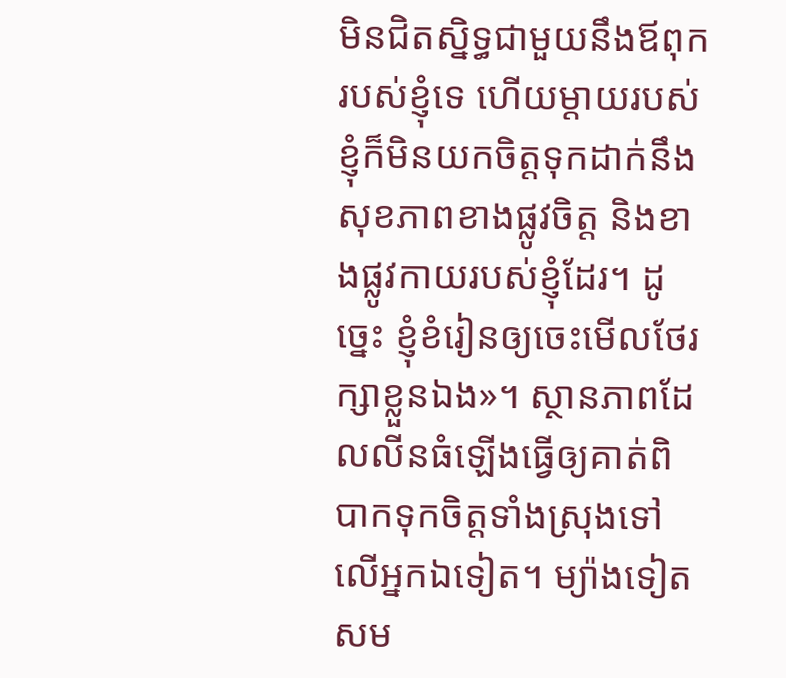មិនជិតស្និទ្ធជាមួយនឹងឪពុករបស់ខ្ញុំទេ ហើយម្ដាយរបស់ខ្ញុំក៏មិនយកចិត្តទុកដាក់នឹងសុខភាពខាងផ្លូវចិត្ត និងខាងផ្លូវកាយរបស់ខ្ញុំដែរ។ ដូច្នេះ ខ្ញុំខំរៀនឲ្យចេះមើលថែរក្សាខ្លួនឯង»។ ស្ថានភាពដែលលីនធំឡើងធ្វើឲ្យគាត់ពិបាកទុកចិត្តទាំងស្រុងទៅលើអ្នកឯទៀត។ ម្យ៉ាងទៀត សម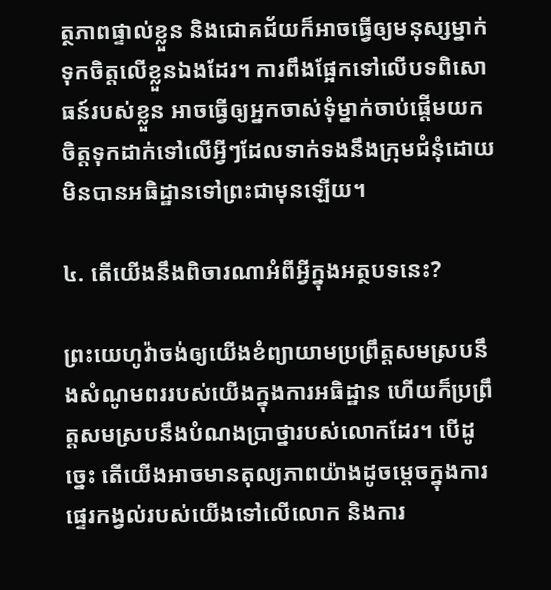ត្ថភាពផ្ទាល់ខ្លួន និងជោគជ័យក៏អាចធ្វើឲ្យមនុស្សម្នាក់ទុកចិត្តលើខ្លួនឯងដែរ។ ការពឹងផ្អែកទៅលើបទពិសោធន៍របស់ខ្លួន អាចធ្វើឲ្យអ្នកចាស់ទុំម្នាក់ចាប់ផ្ដើមយកចិត្តទុកដាក់ទៅលើអ្វីៗដែលទាក់ទងនឹងក្រុមជំនុំដោយមិនបានអធិដ្ឋានទៅព្រះជាមុនឡើយ។

៤. តើយើងនឹងពិចារណាអំពីអ្វីក្នុងអត្ថបទនេះ?

ព្រះយេហូវ៉ាចង់ឲ្យយើងខំព្យាយាមប្រព្រឹត្តសមស្របនឹងសំណូមពររបស់យើងក្នុងការអធិដ្ឋាន ហើយក៏ប្រព្រឹត្តសមស្របនឹងបំណងប្រាថ្នារបស់លោកដែរ។ បើដូច្នេះ តើយើងអាចមានតុល្យភាពយ៉ាងដូចម្ដេចក្នុងការផ្ទេរកង្វល់របស់យើងទៅលើលោក និងការ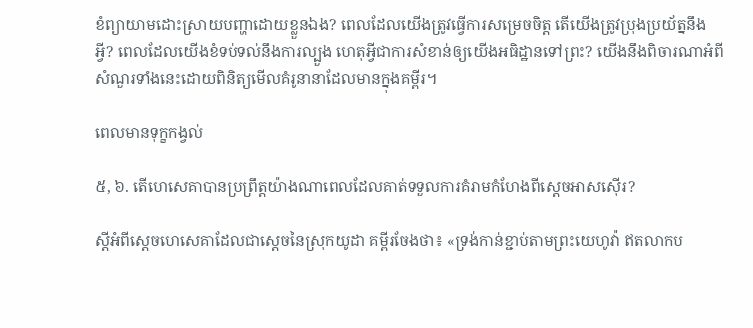ខំព្យាយាមដោះស្រាយបញ្ហាដោយខ្លួនឯង? ពេលដែលយើងត្រូវធ្វើការសម្រេចចិត្ត តើយើងត្រូវប្រុងប្រយ័ត្ននឹងអ្វី? ពេលដែលយើងខំទប់ទល់នឹងការល្បួង ហេតុអ្វីជាការសំខាន់ឲ្យយើងអធិដ្ឋានទៅព្រះ? យើងនឹងពិចារណាអំពីសំណួរទាំងនេះដោយពិនិត្យមើលគំរូនានាដែលមានក្នុងគម្ពីរ។

ពេលមានទុក្ខកង្វល់

៥, ៦. តើហេសេគាបានប្រព្រឹត្តយ៉ាងណាពេលដែលគាត់ទទួលការគំរាមកំហែងពីស្តេចអាសស៊ើរ?

ស្តីអំពីស្តេចហេសេគាដែលជាស្តេចនៃស្រុកយូដា គម្ពីរចែងថា៖ «ទ្រង់កាន់ខ្ជាប់តាមព្រះយេហូវ៉ា ឥតលាកប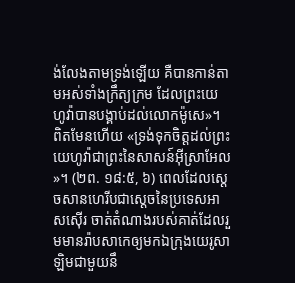ង់លែងតាមទ្រង់ឡើយ គឺបានកាន់តាមអស់ទាំងក្រឹត្យក្រម ដែលព្រះយេហូវ៉ាបានបង្គាប់ដល់លោកម៉ូសេ»។ ពិតមែនហើយ «ទ្រង់ទុកចិត្តដល់ព្រះយេហូវ៉ាជាព្រះនៃសាសន៍អ៊ីស្រាអែល»។ (២ព. ១៨:៥, ៦) ពេលដែលស្តេចសានហេរីបជាស្តេចនៃប្រទេសអាសស៊ើរ ចាត់តំណាងរបស់គាត់ដែលរួមមានរ៉ាបសាកេឲ្យមកឯក្រុងយេរូសាឡិមជាមួយនឹ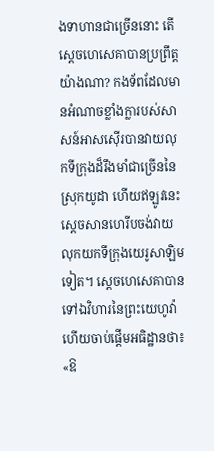ងទាហានជាច្រើននោះ តើស្តេចហេសេគាបានប្រព្រឹត្តយ៉ាងណា? កងទ័ពដែលមានអំណាចខ្លាំងក្លារបស់សាសន៍អាសស៊ើរបានវាយលុកទីក្រុងដ៏រឹងមាំជាច្រើននៃស្រុកយូដា ហើយឥឡូវនេះ ស្តេចសានហេរីបចង់វាយលុកយកទីក្រុងយេរូសាឡិមទៀត។ ស្តេចហេសេគាបានទៅឯវិហារនៃព្រះយេហូវ៉ា ហើយចាប់ផ្ដើមអធិដ្ឋានថា៖ «ឱ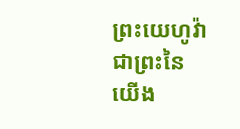ព្រះយេហូវ៉ាជាព្រះនៃយើង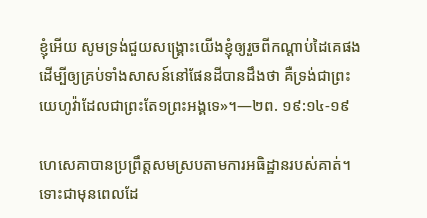ខ្ញុំអើយ សូមទ្រង់ជួយសង្គ្រោះយើងខ្ញុំឲ្យរួចពីកណ្ដាប់ដៃគេផង ដើម្បីឲ្យគ្រប់ទាំងសាសន៍នៅផែនដីបានដឹងថា គឺទ្រង់ជាព្រះយេហូវ៉ាដែលជាព្រះតែ១ព្រះអង្គទេ»។—២ព. ១៩:១៤-១៩

ហេសេគាបានប្រព្រឹត្តសមស្របតាមការអធិដ្ឋានរបស់គាត់។ ទោះជាមុនពេលដែ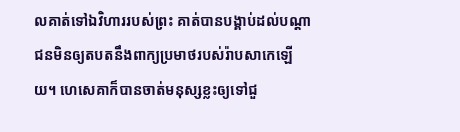លគាត់ទៅឯវិហាររបស់ព្រះ គាត់បានបង្គាប់ដល់បណ្ដាជនមិនឲ្យតបតនឹងពាក្យប្រមាថរបស់រ៉ាបសាកេឡើយ។ ហេសេគាក៏បានចាត់មនុស្សខ្លះឲ្យទៅជួ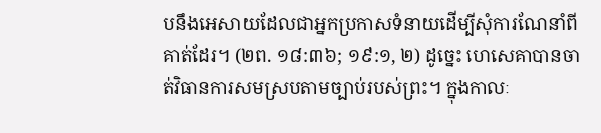បនឹងអេសាយដែលជាអ្នកប្រកាសទំនាយដើម្បីសុំការណែនាំពីគាត់ដែរ។ (២ព. ១៨:៣៦; ១៩:១, ២) ដូច្នេះ ហេសេគាបានចាត់វិធានការសមស្របតាមច្បាប់របស់ព្រះ។ ក្នុងកាលៈ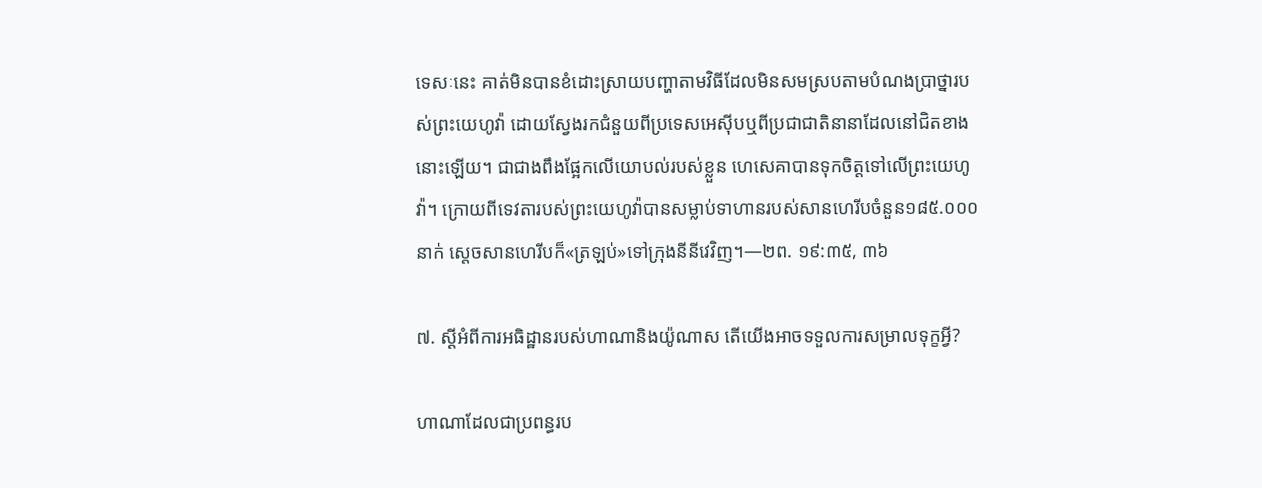ទេសៈនេះ គាត់មិនបានខំដោះស្រាយបញ្ហាតាមវិធីដែលមិនសមស្របតាមបំណងប្រាថ្នារបស់ព្រះយេហូវ៉ា ដោយស្វែងរកជំនួយពីប្រទេសអេស៊ីបឬពីប្រជាជាតិនានាដែលនៅជិតខាងនោះឡើយ។ ជាជាងពឹងផ្អែកលើយោបល់របស់ខ្លួន ហេសេគាបានទុកចិត្តទៅលើព្រះយេហូវ៉ា។ ក្រោយពីទេវតារបស់ព្រះយេហូវ៉ាបានសម្លាប់ទាហានរបស់សានហេរីបចំនួន១៨៥.០០០នាក់ ស្តេចសានហេរីបក៏«ត្រឡប់»ទៅក្រុងនីនីវេវិញ។—២ព. ១៩:៣៥, ៣៦

៧. ស្តីអំពីការអធិដ្ឋានរបស់ហាណានិងយ៉ូណាស តើយើងអាចទទួលការសម្រាលទុក្ខអ្វី?

ហាណាដែលជាប្រពន្ធរប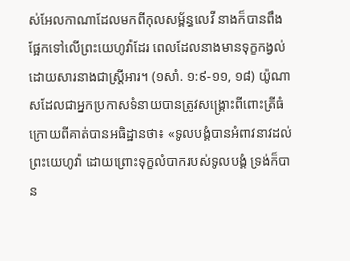ស់អែលកាណាដែលមកពីកុលសម្ព័ន្ធលេវី នាងក៏បានពឹងផ្អែកទៅលើព្រះយេហូវ៉ាដែរ ពេលដែលនាងមានទុក្ខកង្វល់ដោយសារនាងជាស្ត្រីអារ។ (១សាំ. ១:៩-១១, ១៨) យ៉ូណាសដែលជាអ្នកប្រកាសទំនាយបានត្រូវសង្គ្រោះពីពោះត្រីធំក្រោយពីគាត់បានអធិដ្ឋានថា៖ «ទូលបង្គំបានអំពាវនាវដល់ព្រះយេហូវ៉ា ដោយព្រោះទុក្ខលំបាករបស់ទូលបង្គំ ទ្រង់ក៏បាន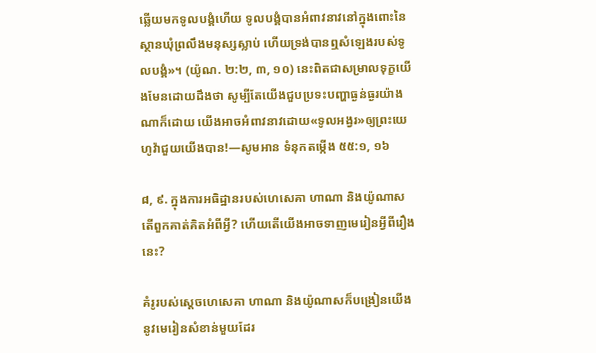ឆ្លើយមកទូលបង្គំហើយ ទូលបង្គំបានអំពាវនាវនៅក្នុងពោះនៃស្ថានឃុំព្រលឹងមនុស្សស្លាប់ ហើយទ្រង់បានឮសំឡេងរបស់ទូលបង្គំ»។ (យ៉ូណ. ២:២, ៣, ១០) នេះពិតជាសម្រាលទុក្ខយើងមែនដោយដឹងថា សូម្បីតែយើងជួបប្រទះបញ្ហាធ្ងន់ធ្ងរយ៉ាងណាក៏ដោយ យើងអាចអំពាវនាវដោយ«ទូលអង្វរ»ឲ្យព្រះយេហូវ៉ាជួយយើងបាន!—សូមអាន ទំនុកតម្កើង ៥៥:១, ១៦

៨, ៩. ក្នុងការអធិដ្ឋានរបស់ហេសេគា ហាណា និងយ៉ូណាស តើពួកគាត់គិតអំពីអ្វី? ហើយតើយើងអាចទាញមេរៀនអ្វីពីរឿងនេះ?

គំរូរបស់ស្តេចហេសេគា ហាណា និងយ៉ូណាសក៏បង្រៀនយើងនូវមេរៀនសំខាន់មួយដែរ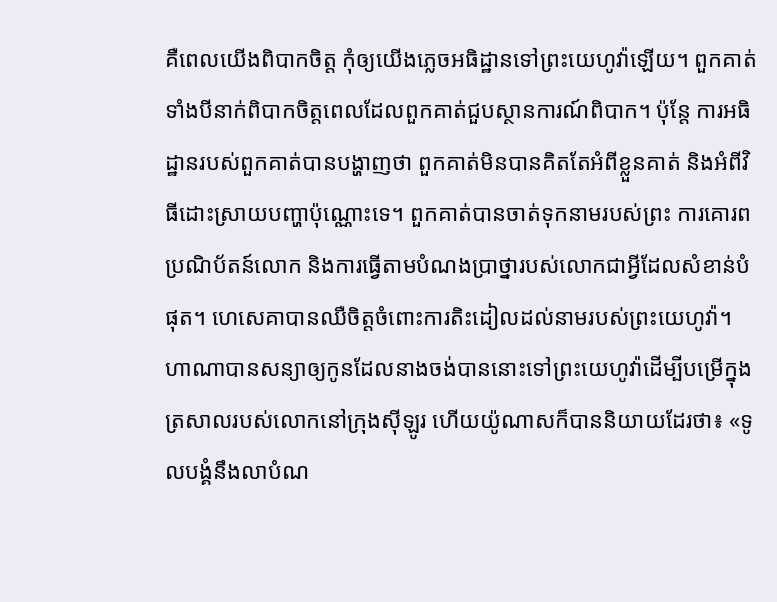គឺពេលយើងពិបាកចិត្ត កុំឲ្យយើងភ្លេចអធិដ្ឋានទៅព្រះយេហូវ៉ាឡើយ។ ពួកគាត់ទាំងបីនាក់ពិបាកចិត្តពេលដែលពួកគាត់ជួបស្ថានការណ៍ពិបាក។ ប៉ុន្តែ ការអធិដ្ឋានរបស់ពួកគាត់បានបង្ហាញថា ពួកគាត់មិនបានគិតតែអំពីខ្លួនគាត់ និងអំពីវិធីដោះស្រាយបញ្ហាប៉ុណ្ណោះទេ។ ពួកគាត់បានចាត់ទុកនាមរបស់ព្រះ ការគោរពប្រណិប័តន៍លោក និងការធ្វើតាមបំណងប្រាថ្នារបស់លោកជាអ្វីដែលសំខាន់បំផុត។ ហេសេគាបានឈឺចិត្តចំពោះការតិះដៀលដល់នាមរបស់ព្រះយេហូវ៉ា។ ហាណាបានសន្យាឲ្យកូនដែលនាងចង់បាននោះទៅព្រះយេហូវ៉ាដើម្បីបម្រើក្នុងត្រសាលរបស់លោកនៅក្រុងស៊ីឡូរ ហើយយ៉ូណាសក៏បាននិយាយដែរថា៖ «ទូលបង្គំនឹងលាបំណ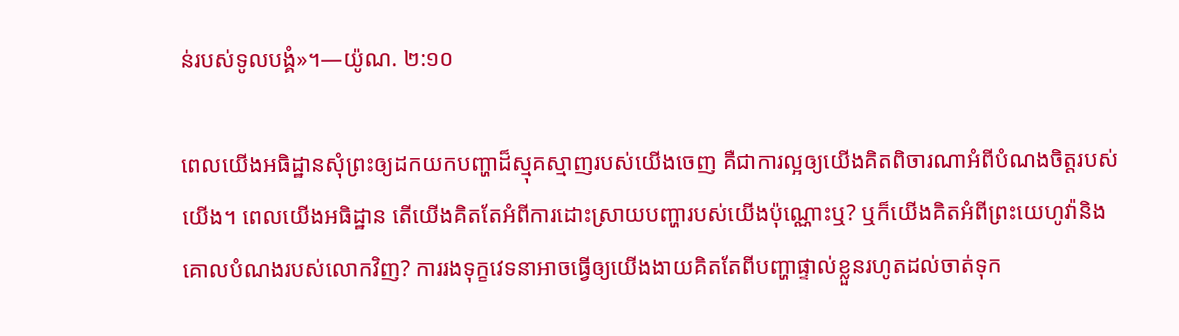ន់របស់ទូលបង្គំ»។—យ៉ូណ. ២:១០

ពេលយើងអធិដ្ឋានសុំព្រះឲ្យដកយកបញ្ហាដ៏ស្មុគស្មាញរបស់យើងចេញ គឺជាការល្អឲ្យយើងគិតពិចារណាអំពីបំណងចិត្តរបស់យើង។ ពេលយើងអធិដ្ឋាន តើយើងគិតតែអំពីការដោះស្រាយបញ្ហារបស់យើងប៉ុណ្ណោះឬ? ឬក៏យើងគិតអំពីព្រះយេហូវ៉ានិងគោលបំណងរបស់លោកវិញ? ការរងទុក្ខវេទនាអាចធ្វើឲ្យយើងងាយគិតតែពីបញ្ហាផ្ទាល់ខ្លួនរហូតដល់ចាត់ទុក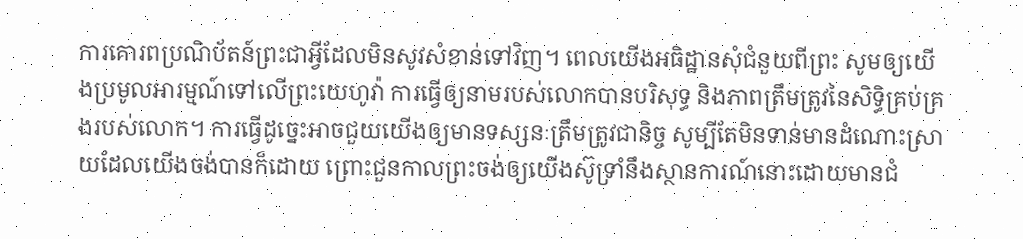ការគោរពប្រណិប័តន៍ព្រះជាអ្វីដែលមិនសូវសំខាន់ទៅវិញ។ ពេលយើងអធិដ្ឋានសុំជំនួយពីព្រះ សូមឲ្យយើងប្រមូលអារម្មណ៍ទៅលើព្រះយេហូវ៉ា ការធ្វើឲ្យនាមរបស់លោកបានបរិសុទ្ធ និងភាពត្រឹមត្រូវនៃសិទ្ធិគ្រប់គ្រងរបស់លោក។ ការធ្វើដូច្នេះអាចជួយយើងឲ្យមានទស្សនៈត្រឹមត្រូវជានិច្ច សូម្បីតែមិនទាន់មានដំណោះស្រាយដែលយើងចង់បានក៏ដោយ ព្រោះជួនកាលព្រះចង់ឲ្យយើងស៊ូទ្រាំនឹងស្ថានការណ៍នោះដោយមានជំ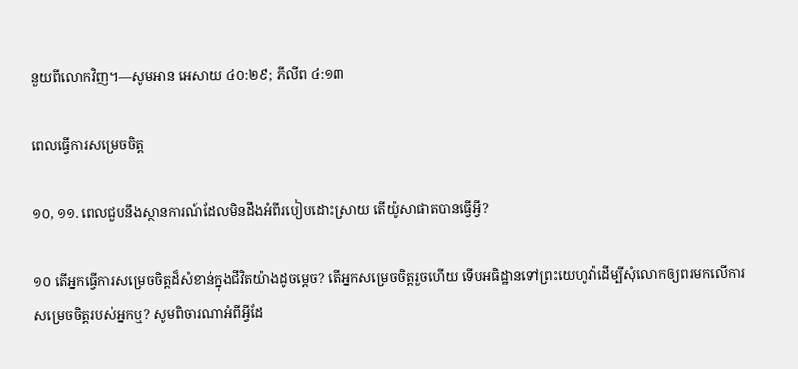នួយពីលោកវិញ។—សូមអាន អេសាយ ៤០:២៩; ភីលីព ៤:១៣

ពេលធ្វើការសម្រេចចិត្ត

១០, ១១. ពេលជួបនឹងស្ថានការណ៍ដែលមិនដឹងអំពីរបៀបដោះស្រាយ តើយ៉ូសាផាតបានធ្វើអ្វី?

១០ តើអ្នកធ្វើការសម្រេចចិត្តដ៏សំខាន់ក្នុងជីវិតយ៉ាងដូចម្ដេច? តើអ្នកសម្រេចចិត្តរួចហើយ ទើបអធិដ្ឋានទៅព្រះយេហូវ៉ាដើម្បីសុំលោកឲ្យពរមកលើការសម្រេចចិត្តរបស់អ្នកឬ? សូមពិចារណាអំពីអ្វីដែ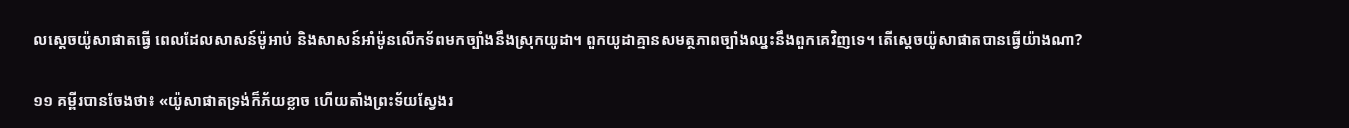លស្តេចយ៉ូសាផាតធ្វើ ពេលដែលសាសន៍ម៉ូអាប់ និងសាសន៍អាំម៉ូនលើកទ័ពមកច្បាំងនឹងស្រុកយូដា។ ពួកយូដាគ្មានសមត្ថភាពច្បាំងឈ្នះនឹងពួកគេវិញទេ។ តើស្តេចយ៉ូសាផាតបានធ្វើយ៉ាងណា?

១១ គម្ពីរបានចែងថា៖ «យ៉ូសាផាតទ្រង់ក៏ភ័យខ្លាច ហើយតាំងព្រះទ័យស្វែងរ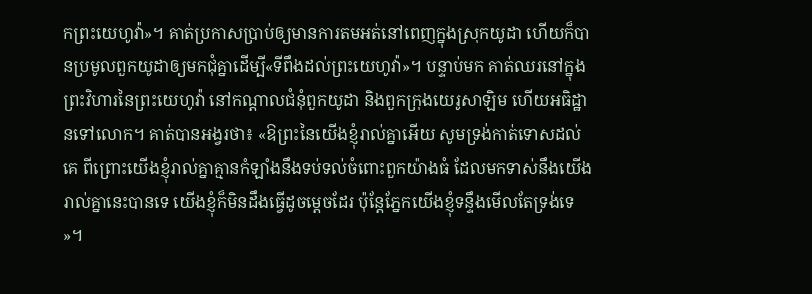កព្រះយេហូវ៉ា»។ គាត់ប្រកាសប្រាប់ឲ្យមានការតមអត់នៅពេញក្នុងស្រុកយូដា ហើយក៏បានប្រមូលពួកយូដាឲ្យមកជុំគ្នាដើម្បី«ទីពឹងដល់ព្រះយេហូវ៉ា»។ បន្ទាប់មក គាត់ឈរនៅក្នុងព្រះវិហារនៃព្រះយេហូវ៉ា នៅកណ្ដាលជំនុំពួកយូដា និងពួកក្រុងយេរូសាឡិម ហើយអធិដ្ឋានទៅលោក។ គាត់បានអង្វរថា៖ «ឱព្រះនៃយើងខ្ញុំរាល់គ្នាអើយ សូមទ្រង់កាត់ទោសដល់គេ ពីព្រោះយើងខ្ញុំរាល់គ្នាគ្មានកំឡាំងនឹងទប់ទល់ចំពោះពួកយ៉ាងធំ ដែលមកទាស់នឹងយើងរាល់គ្នានេះបានទេ យើងខ្ញុំក៏មិនដឹងធ្វើដូចម្ដេចដែរ ប៉ុន្តែភ្នែកយើងខ្ញុំទន្ទឹងមើលតែទ្រង់ទេ»។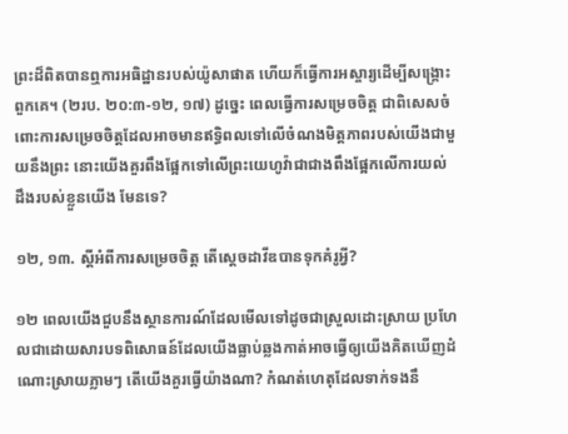ព្រះដ៏ពិតបានឮការអធិដ្ឋានរបស់យ៉ូសាផាត ហើយក៏ធ្វើការអស្ចារ្យដើម្បីសង្គ្រោះពួកគេ។ (២រប. ២០:៣-១២, ១៧) ដូច្នេះ ពេលធ្វើការសម្រេចចិត្ត ជាពិសេសចំពោះការសម្រេចចិត្តដែលអាចមានឥទ្ធិពលទៅលើចំណងមិត្តភាពរបស់យើងជាមួយនឹងព្រះ នោះយើងគួរពឹងផ្អែកទៅលើព្រះយេហូវ៉ាជាជាងពឹងផ្អែកលើការយល់ដឹងរបស់ខ្លួនយើង មែនទេ?

១២, ១៣. ស្តីអំពីការសម្រេចចិត្ត តើស្តេចដាវីឌបានទុកគំរូអ្វី?

១២ ពេលយើងជួបនឹងស្ថានការណ៍ដែលមើលទៅដូចជាស្រួលដោះស្រាយ ប្រហែលជាដោយសារបទពិសោធន៍ដែលយើងធ្លាប់ឆ្លងកាត់អាចធ្វើឲ្យយើងគិតឃើញដំណោះស្រាយភ្លាមៗ តើយើងគួរធ្វើយ៉ាងណា? កំណត់ហេតុដែលទាក់ទងនឹ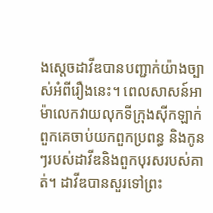ងស្តេចដាវីឌបានបញ្ជាក់យ៉ាងច្បាស់អំពីរឿងនេះ។ ពេលសាសន៍អាម៉ាលេកវាយលុកទីក្រុងស៊ីកឡាក់ ពួកគេចាប់យកពួកប្រពន្ធ និងកូនៗរបស់ដាវីឌនិងពួកបុរសរបស់គាត់។ ដាវីឌបានសួរទៅព្រះ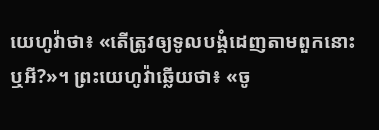យេហូវ៉ាថា៖ «តើត្រូវឲ្យទូលបង្គំដេញតាមពួកនោះឬអី?»។ ព្រះយេហូវ៉ាឆ្លើយថា៖ «ចូ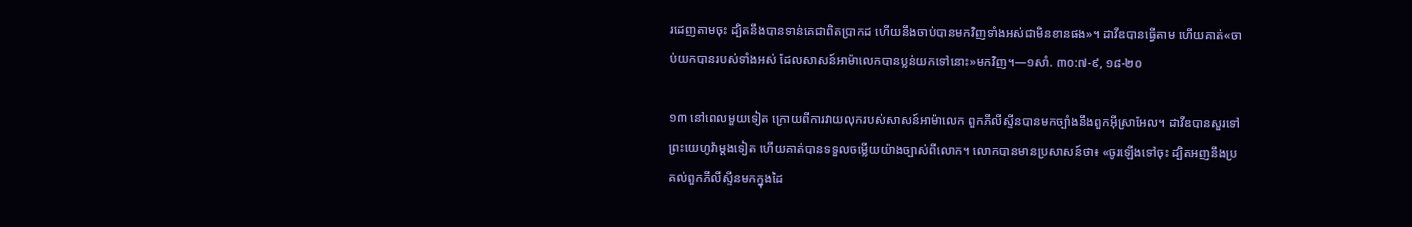រដេញតាមចុះ ដ្បិតនឹងបានទាន់គេជាពិតប្រាកដ ហើយនឹងចាប់បានមកវិញទាំងអស់ជាមិនខានផង»។ ដាវីឌបានធ្វើតាម ហើយគាត់«ចាប់យកបានរបស់ទាំងអស់ ដែលសាសន៍អាម៉ាលេកបានប្លន់យកទៅនោះ»មកវិញ។—១សាំ. ៣០:៧-៩, ១៨-២០

១៣ នៅពេលមួយទៀត ក្រោយពីការវាយលុករបស់សាសន៍អាម៉ាលេក ពួកភីលីស្ទីនបានមកច្បាំងនឹងពួកអ៊ីស្រាអែល។ ដាវីឌបានសួរទៅព្រះយេហូវ៉ាម្ដងទៀត ហើយគាត់បានទទួលចម្លើយយ៉ាងច្បាស់ពីលោក។ លោកបានមានប្រសាសន៍ថា៖ «ចូរឡើងទៅចុះ ដ្បិតអញនឹងប្រគល់ពួកភីលីស្ទីនមកក្នុងដៃ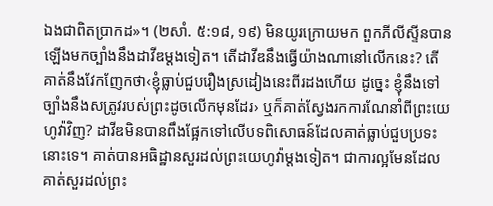ឯងជាពិតប្រាកដ»។ (២សាំ. ៥:១៨, ១៩) មិនយូរក្រោយមក ពួកភីលីស្ទីនបានឡើងមកច្បាំងនឹងដាវីឌម្ដងទៀត។ តើដាវីឌនឹងធ្វើយ៉ាងណានៅលើកនេះ? តើគាត់នឹងវែកញែកថា‹ខ្ញុំធ្លាប់ជួបរឿងស្រដៀងនេះពីរដងហើយ ដូច្នេះ ខ្ញុំនឹងទៅច្បាំងនឹងសត្រូវរបស់ព្រះដូចលើកមុនដែរ› ឬក៏គាត់ស្វែងរកការណែនាំពីព្រះយេហូវ៉ាវិញ? ដាវីឌមិនបានពឹងផ្អែកទៅលើបទពិសោធន៍ដែលគាត់ធ្លាប់ជួបប្រទះនោះទេ។ គាត់បានអធិដ្ឋានសួរដល់ព្រះយេហូវ៉ាម្ដងទៀត។ ជាការល្អមែនដែលគាត់សួរដល់ព្រះ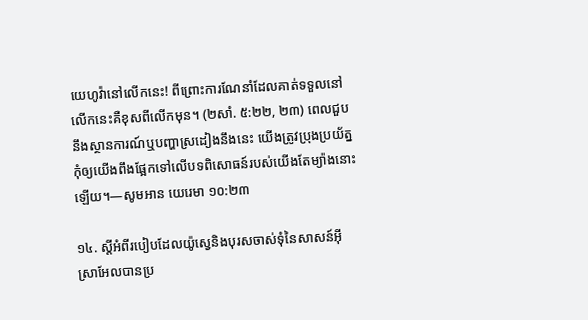យេហូវ៉ានៅលើកនេះ! ពីព្រោះការណែនាំដែលគាត់ទទួលនៅលើកនេះគឺខុសពីលើកមុន។ (២សាំ. ៥:២២, ២៣) ពេលជួបនឹងស្ថានការណ៍ឬបញ្ហាស្រដៀងនឹងនេះ យើងត្រូវប្រុងប្រយ័ត្នកុំឲ្យយើងពឹងផ្អែកទៅលើបទពិសោធន៍របស់យើងតែម្យ៉ាងនោះឡើយ។—សូមអាន យេរេមា ១០:២៣

១៤. ស្តីអំពីរបៀបដែលយ៉ូស្វេនិងបុរសចាស់ទុំនៃសាសន៍អ៊ីស្រាអែលបានប្រ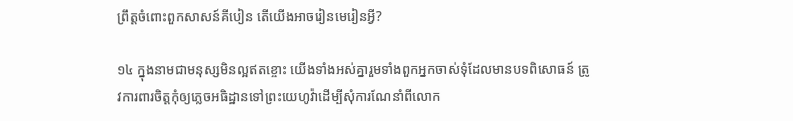ព្រឹត្តចំពោះពួកសាសន៍គីបៀន តើយើងអាចរៀនមេរៀនអ្វី?

១៤ ក្នុងនាមជាមនុស្សមិនល្អឥតខ្ចោះ យើងទាំងអស់គ្នារួមទាំងពួកអ្នកចាស់ទុំដែលមានបទពិសោធន៍ ត្រូវការពារចិត្តកុំឲ្យភ្លេចអធិដ្ឋានទៅព្រះយេហូវ៉ាដើម្បីសុំការណែនាំពីលោក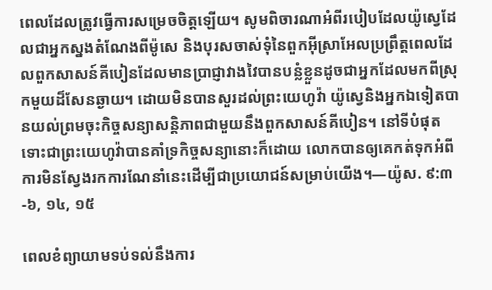ពេលដែលត្រូវធ្វើការសម្រេចចិត្តឡើយ។ សូមពិចារណាអំពីរបៀបដែលយ៉ូស្វេដែលជាអ្នកស្នងតំណែងពីម៉ូសេ និងបុរសចាស់ទុំនៃពួកអ៊ីស្រាអែលប្រព្រឹត្តពេលដែលពួកសាសន៍គីបៀនដែលមានប្រាជ្ញាវាងវៃបានបន្លំខ្លួនដូចជាអ្នកដែលមកពីស្រុកមួយដ៏សែនឆ្ងាយ។ ដោយមិនបានសួរដល់ព្រះយេហូវ៉ា យ៉ូស្វេនិងអ្នកឯទៀតបានយល់ព្រមចុះកិច្ចសន្យាសន្ដិភាពជាមួយនឹងពួកសាសន៍គីបៀន។ នៅទីបំផុត ទោះជាព្រះយេហូវ៉ាបានគាំទ្រកិច្ចសន្យានោះក៏ដោយ លោកបានឲ្យគេកត់ទុកអំពីការមិនស្វែងរកការណែនាំនេះដើម្បីជាប្រយោជន៍សម្រាប់យើង។—យ៉ូស. ៩:៣-៦, ១៤, ១៥

ពេលខំព្យាយាមទប់ទល់នឹងការ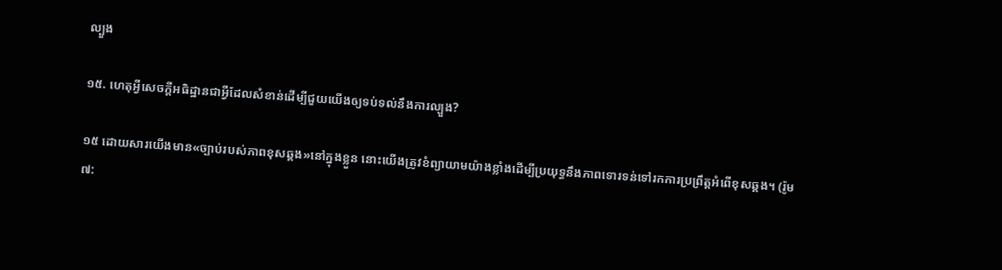ល្បួង

១៥. ហេតុអ្វីសេចក្ដីអធិដ្ឋានជាអ្វីដែលសំខាន់ដើម្បីជួយយើងឲ្យទប់ទល់នឹងការល្បួង?

១៥ ដោយសារយើងមាន«ច្បាប់របស់ភាពខុសឆ្គង»នៅក្នុងខ្លួន នោះយើងត្រូវខំព្យាយាមយ៉ាងខ្លាំងដើម្បីប្រយុទ្ធនឹងភាពទោរទន់ទៅរកការប្រព្រឹត្តអំពើខុសឆ្គង។ (រ៉ូម ៧: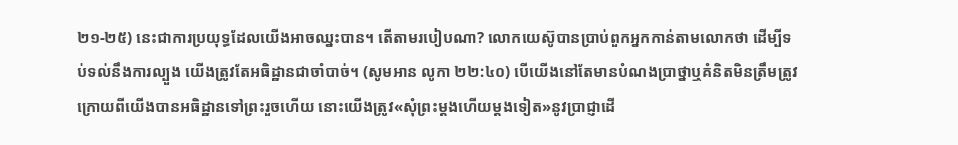២១-២៥) នេះជាការប្រយុទ្ធដែលយើងអាចឈ្នះបាន។ តើតាមរបៀបណា? លោកយេស៊ូបានប្រាប់ពួកអ្នកកាន់តាមលោកថា ដើម្បីទប់ទល់នឹងការល្បួង យើងត្រូវតែអធិដ្ឋានជាចាំបាច់។ (សូមអាន លូកា ២២:៤០) បើយើងនៅតែមានបំណងប្រាថ្នាឬគំនិតមិនត្រឹមត្រូវក្រោយពីយើងបានអធិដ្ឋានទៅព្រះរួចហើយ នោះយើងត្រូវ«សុំព្រះម្ដងហើយម្ដងទៀត»នូវប្រាជ្ញាដើ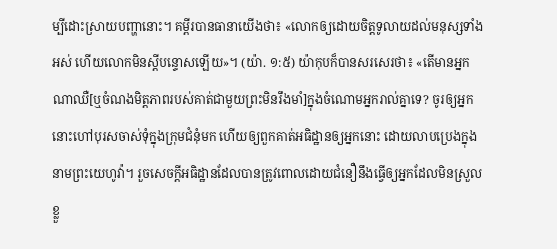ម្បីដោះស្រាយបញ្ហានោះ។ គម្ពីរបានធានាយើងថា៖ «លោកឲ្យដោយចិត្តទូលាយដល់មនុស្សទាំងអស់ ហើយលោកមិនស្តីបន្ទោសឡើយ»។ (យ៉ា. ១:៥) យ៉ាកុបក៏បានសរសេរថា៖ «តើមានអ្នកណាឈឺ[ឬចំណងមិត្តភាពរបស់គាត់ជាមួយព្រះមិនរឹងមាំ]ក្នុងចំណោមអ្នករាល់គ្នាទេ? ចូរឲ្យអ្នកនោះហៅបុរសចាស់ទុំក្នុងក្រុមជំនុំមក ហើយឲ្យពួកគាត់អធិដ្ឋានឲ្យអ្នកនោះ ដោយលាបប្រេងក្នុងនាមព្រះយេហូវ៉ា។ រួចសេចក្ដីអធិដ្ឋានដែលបានត្រូវពោលដោយជំនឿនឹងធ្វើឲ្យអ្នកដែលមិនស្រួលខ្លួ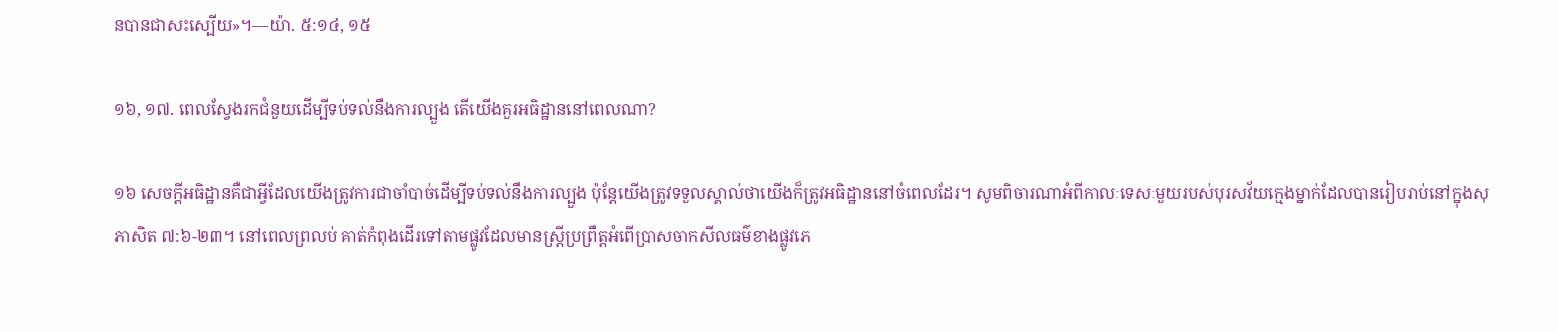នបានជាសះស្បើយ»។—យ៉ា. ៥:១៤, ១៥

១៦, ១៧. ពេលស្វែងរកជំនួយដើម្បីទប់ទល់នឹងការល្បួង តើយើងគួរអធិដ្ឋាននៅពេលណា?

១៦ សេចក្ដីអធិដ្ឋានគឺជាអ្វីដែលយើងត្រូវការជាចាំបាច់ដើម្បីទប់ទល់នឹងការល្បួង ប៉ុន្តែយើងត្រូវទទួលស្គាល់ថាយើងក៏ត្រូវអធិដ្ឋាននៅចំពេលដែរ។ សូមពិចារណាអំពីកាលៈទេសៈមួយរបស់បុរសវ័យក្មេងម្នាក់ដែលបានរៀបរាប់នៅក្នុងសុភាសិត ៧:៦-២៣។ នៅពេលព្រលប់ គាត់កំពុងដើរទៅតាមផ្លូវដែលមានស្ត្រីប្រព្រឹត្តអំពើប្រាសចាកសីលធម៌ខាងផ្លូវភេ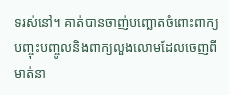ទរស់នៅ។ គាត់បានចាញ់បញ្ឆោតចំពោះពាក្យបញ្ចុះបញ្ចូលនិងពាក្យលួងលោមដែលចេញពីមាត់នា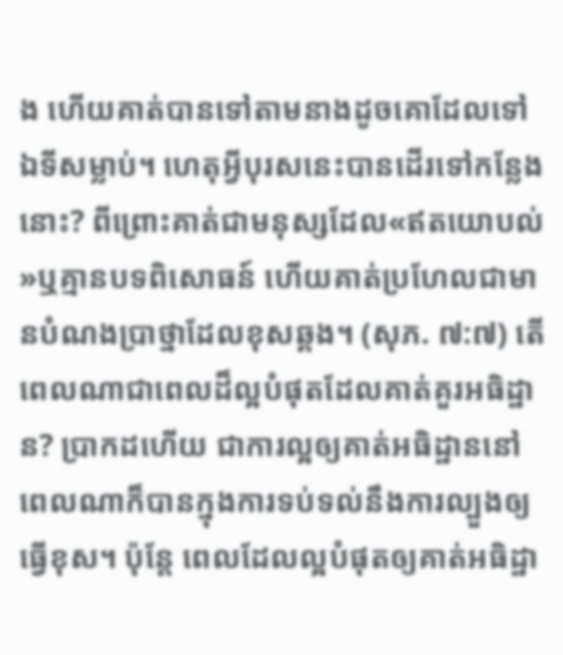ង ហើយគាត់បានទៅតាមនាងដូចគោដែលទៅឯទីសម្លាប់។ ហេតុអ្វីបុរសនេះបានដើរទៅកន្លែងនោះ? ពីព្រោះគាត់ជាមនុស្សដែល«ឥតយោបល់»ឬគ្មានបទពិសោធន៍ ហើយគាត់ប្រហែលជាមានបំណងប្រាថ្នាដែលខុសឆ្គង។ (សុភ. ៧:៧) តើពេលណាជាពេលដ៏ល្អបំផុតដែលគាត់គួរអធិដ្ឋាន? ប្រាកដហើយ ជាការល្អឲ្យគាត់អធិដ្ឋាននៅពេលណាក៏បានក្នុងការទប់ទល់នឹងការល្បួងឲ្យធ្វើខុស។ ប៉ុន្តែ ពេលដែលល្អបំផុតឲ្យគាត់អធិដ្ឋា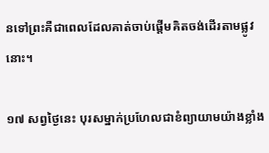នទៅព្រះគឺជាពេលដែលគាត់ចាប់ផ្ដើមគិតចង់ដើរតាមផ្លូវនោះ។

១៧ សព្វថ្ងៃនេះ បុរសម្នាក់ប្រហែលជាខំព្យាយាមយ៉ាងខ្លាំង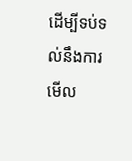ដើម្បីទប់ទល់នឹងការមើល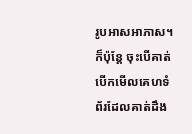រូបអាសអាភាស។ ក៏ប៉ុន្តែ ចុះបើគាត់បើកមើលគេហទំព័រដែលគាត់ដឹង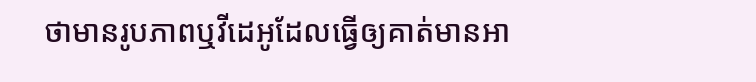ថាមានរូបភាពឬវីដេអូដែលធ្វើឲ្យគាត់មានអា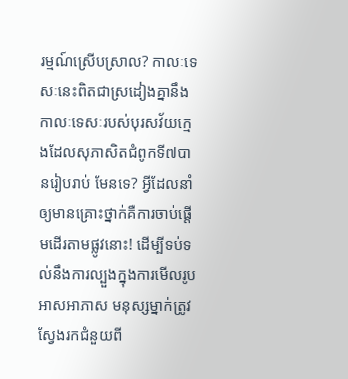រម្មណ៍ស្រើបស្រាល? កាលៈទេសៈនេះពិតជាស្រដៀងគ្នានឹងកាលៈទេសៈរបស់បុរសវ័យក្មេងដែលសុភាសិតជំពូកទី៧បានរៀបរាប់ មែនទេ? អ្វីដែលនាំឲ្យមានគ្រោះថ្នាក់គឺការចាប់ផ្ដើមដើរតាមផ្លូវនោះ! ដើម្បីទប់ទល់នឹងការល្បួងក្នុងការមើលរូបអាសអាភាស មនុស្សម្នាក់ត្រូវស្វែងរកជំនួយពី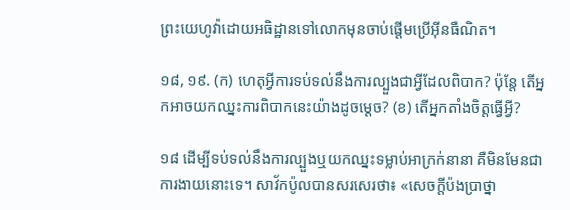ព្រះយេហូវ៉ាដោយអធិដ្ឋានទៅលោកមុនចាប់ផ្ដើមប្រើអ៊ីនធឺណិត។

១៨, ១៩. (ក) ហេតុអ្វីការទប់ទល់នឹងការល្បួងជាអ្វីដែលពិបាក? ប៉ុន្តែ តើអ្នកអាចយកឈ្នះការពិបាកនេះយ៉ាងដូចម្ដេច? (ខ) តើអ្នកតាំងចិត្តធ្វើអ្វី?

១៨ ដើម្បីទប់ទល់នឹងការល្បួងឬយកឈ្នះទម្លាប់អាក្រក់នានា គឺមិនមែនជាការងាយនោះទេ។ សាវ័កប៉ូលបានសរសេរថា៖ «សេចក្ដីប៉ងប្រាថ្នា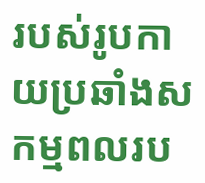របស់រូបកាយប្រឆាំងសកម្មពលរប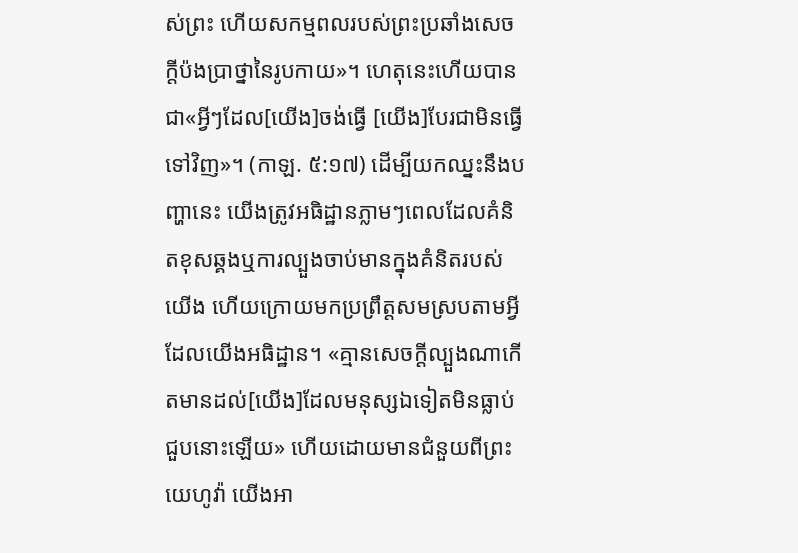ស់ព្រះ ហើយសកម្មពលរបស់ព្រះប្រឆាំងសេចក្ដីប៉ងប្រាថ្នានៃរូបកាយ»។ ហេតុនេះហើយបានជា«អ្វីៗដែល[យើង]ចង់ធ្វើ [យើង]បែរជាមិនធ្វើទៅវិញ»។ (កាឡ. ៥:១៧) ដើម្បីយកឈ្នះនឹងបញ្ហានេះ យើងត្រូវអធិដ្ឋានភ្លាមៗពេលដែលគំនិតខុសឆ្គងឬការល្បួងចាប់មានក្នុងគំនិតរបស់យើង ហើយក្រោយមកប្រព្រឹត្តសមស្របតាមអ្វីដែលយើងអធិដ្ឋាន។ «គ្មានសេចក្ដីល្បួងណាកើតមានដល់[យើង]ដែលមនុស្សឯទៀតមិនធ្លាប់ជួបនោះឡើយ» ហើយដោយមានជំនួយពីព្រះយេហូវ៉ា យើងអា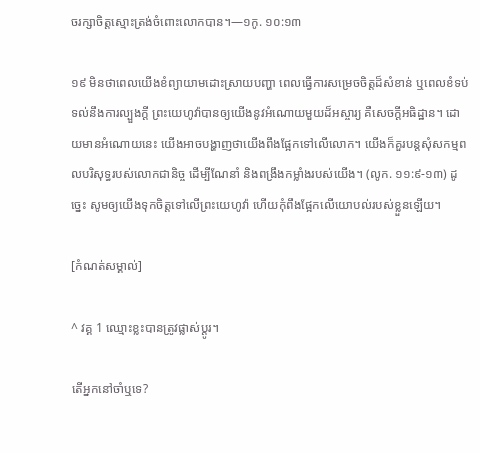ចរក្សាចិត្តស្មោះត្រង់ចំពោះលោកបាន។—១កូ. ១០:១៣

១៩ មិនថាពេលយើងខំព្យាយាមដោះស្រាយបញ្ហា ពេលធ្វើការសម្រេចចិត្តដ៏សំខាន់ ឬពេលខំទប់ទល់នឹងការល្បួងក្ដី ព្រះយេហូវ៉ាបានឲ្យយើងនូវអំណោយមួយដ៏អស្ចារ្យ គឺសេចក្ដីអធិដ្ឋាន។ ដោយមានអំណោយនេះ យើងអាចបង្ហាញថាយើងពឹងផ្អែកទៅលើលោក។ យើងក៏គួរបន្តសុំសកម្មពលបរិសុទ្ធរបស់លោកជានិច្ច ដើម្បីណែនាំ និងពង្រឹងកម្លាំងរបស់យើង។ (លូក. ១១:៩-១៣) ដូច្នេះ សូមឲ្យយើងទុកចិត្តទៅលើព្រះយេហូវ៉ា ហើយកុំពឹងផ្អែកលើយោបល់របស់ខ្លួនឡើយ។

[កំណត់សម្គាល់]

^ វគ្គ 1 ឈ្មោះខ្លះបានត្រូវផ្លាស់ប្ដូរ។

តើអ្នកនៅចាំឬទេ?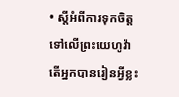• ស្តីអំពីការទុកចិត្តទៅលើព្រះយេហូវ៉ា តើអ្នកបានរៀនអ្វីខ្លះ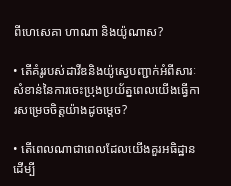ពីហេសេគា ហាណា និងយ៉ូណាស?

• តើគំរូរបស់ដាវីឌនិងយ៉ូស្វេបញ្ជាក់អំពីសារៈសំខាន់នៃការចេះប្រុងប្រយ័ត្នពេលយើងធ្វើការសម្រេចចិត្តយ៉ាងដូចម្ដេច?

• តើពេលណាជាពេលដែលយើងគួរអធិដ្ឋានដើម្បី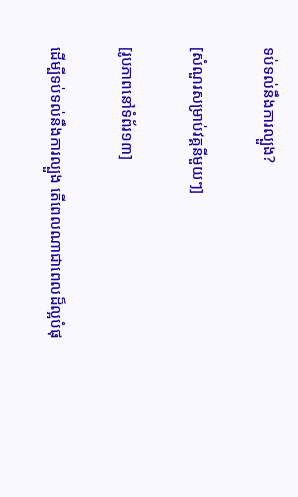ទប់ទល់នឹងការល្បួង?

[សំណួរសម្រាប់វគ្គនីមួយៗ]

[រូបភាពនៅទំព័រ១៣]

ដើម្បីទប់ទល់នឹងការល្បួង តើពេលណាជាពេលដ៏ល្អបំផុ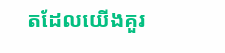តដែលយើងគួរ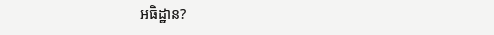អធិដ្ឋាន?